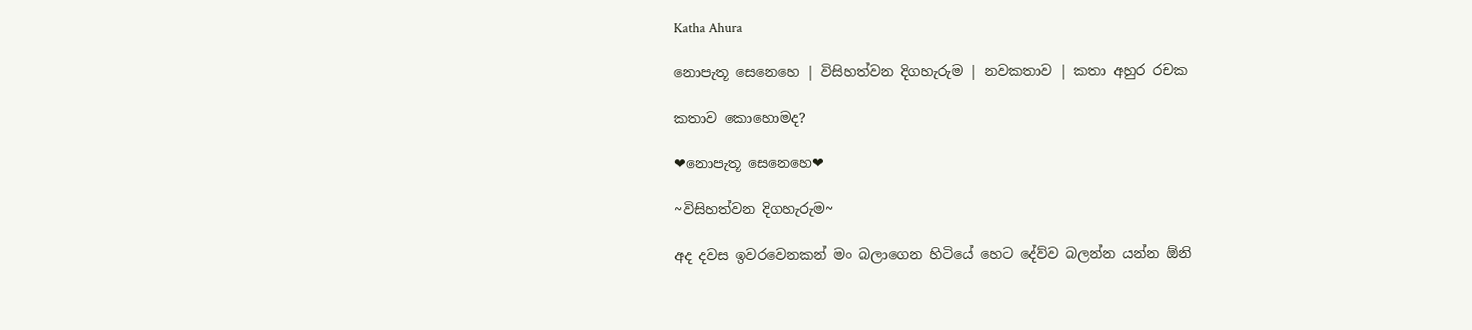Katha Ahura

නොපැතූ සෙනෙහෙ | විසිහත්වන දිගහැරුම | නවකතාව | කතා අහුර රචක

කතාව කොහොමද?

❤නොපැතූ සෙනෙහෙ❤

~විසිහත්වන දිගහැරුම~

අද දවස ඉවරවෙනකන් මං බලාගෙන හිටියේ හෙට දේව්ව බලන්න යන්න ඕනි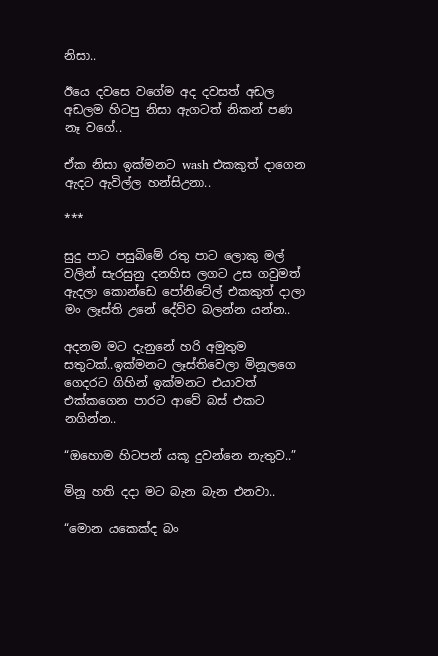නිසා..

ඊයෙ දවසෙ වගේම අද දවසත් අඩල අඩලම හිටපු නිසා ඇගටත් නිකන් පණ නෑ වගේ..

ඒක නිසා ඉක්මනට wash එකකුත් දාගෙන ඇදට ඇවිල්ල හන්සිඋනා..

***

සුදු පාට පසුබිමේ රතු පාට ලොකු මල් වලින් සැරසුනු දනහිස ලගට උස ගවුමත් ඇදලා කොන්ඩෙ පෝනිටේල් එකකුත් දාලා මං ලෑස්ති උනේ දේව්ව බලන්න යන්න..

අදනම මට දැනුනේ හරි අමුතුම සතුටක්..ඉක්මනට ලෑස්තිවෙලා මිනූලගෙ ගෙදරට ගිහින් ඉක්මනට එයාවත් එක්කගෙන පාරට ආවේ බස් එකට නගින්න..

“ඔහොම හිටපන් යකූ දුවන්නෙ නැතුව..”

මිනූ හති දදා මට බැන බැන එනවා..

“මොන යකෙක්ද බං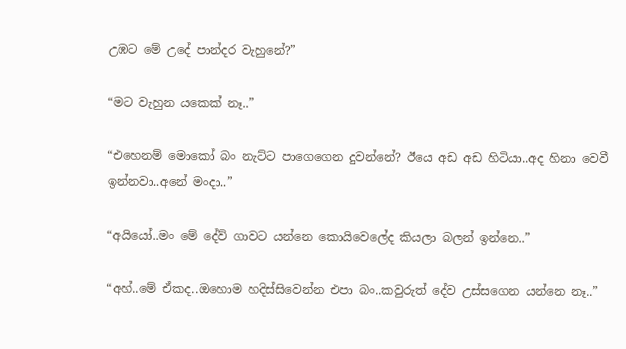උඹට මේ උදේ පාන්දර වැහුනේ?”

“මට වැහුන යකෙක් නෑ..”

“එහෙනම් මොකෝ බං නැට්ට පාගෙගෙන දුවන්නේ? ඊයෙ අඩ අඩ හිටියා..අද හිනා වෙවී ඉන්නවා..අනේ මංදා..”

“අයියෝ..මං මේ දේව් ගාවට යන්නෙ කොයිවෙලේද කියලා බලන් ඉන්නෙ..”

“අහ්..මේ ඒකද..ඔහොම හදිස්සිවෙන්න එපා බං..කවුරුත් දේව උස්සගෙන යන්නෙ නෑ..”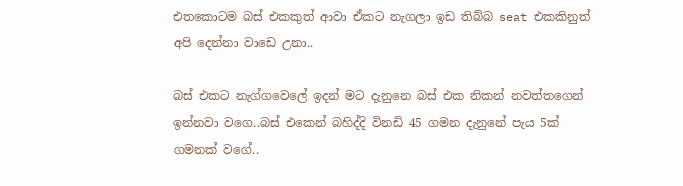එතකොටම බස් එකකුත් ආවා ඒකට නැගලා ඉඩ තිබ්බ seat එකකිනුත් අපි දෙන්නා වාඩෙ උනා..

බස් එකට නැග්ගවෙලේ ඉදන් මට දැනුනෙ බස් එක නිකන් නවත්තගෙන් ඉන්නවා වගෙ..බස් එකෙන් බහිද්දි විනඩි 45 ගමන දැනුනේ පැය 5ක් ගමනක් වගේ..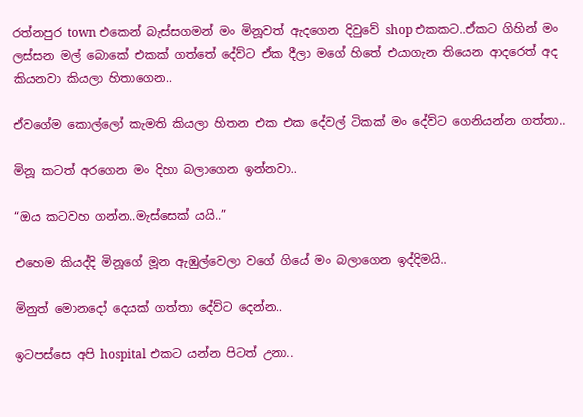රත්නපුර town එකෙන් බැස්සගමන් මං මිනූවත් ඇදගෙන දිවුවේ shop එකකට..ඒකට ගිහින් මං ලස්සන මල් බොකේ එකක් ගත්තේ දේව්ට ඒක දීලා මගේ හිතේ එයාගැන තියෙන ආදරෙත් අද කියනවා කියලා හිතාගෙන..

ඒවගේම කොල්ලෝ කැමති කියලා හිතන එක එක දේවල් ටිකක් මං දේව්ට ගෙනියන්න ගත්තා..

මිනූ කටත් අරගෙන මං දිහා බලාගෙන ඉන්නවා..

“ඔය කටවහ ගන්න..මැස්සෙක් යයි..”

එහෙම කියද්දි මිනූගේ මූන ඇඹුල්වෙලා වගේ ගියේ මං බලාගෙන ඉද්දිමයි..

මිනුත් මොනදෝ දෙයක් ගත්තා දේව්ට දෙන්න..

ඉටපස්සෙ අපි hospital එකට යන්න පිටත් උනා..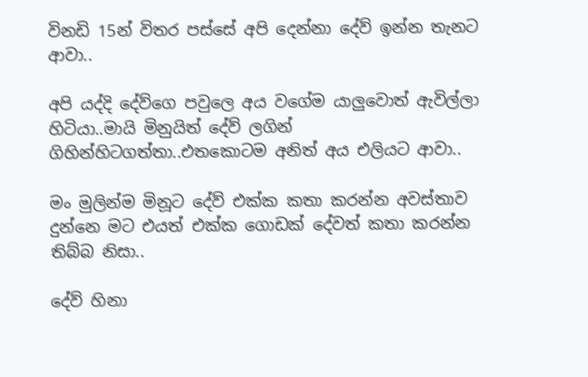විනඩි 15න් විතර පස්සේ අපි දෙන්නා දේව් ඉන්න තැනට ආවා..

අපි යද්දි දේව්ගෙ පවුලෙ අය වගේම යාලුවොත් ඇවිල්ලා හිටියා..මායි මිනුයිත් දේව් ලගින් ගිහින්හිටගත්තා..එතකොටම අනිත් අය එලියට ආවා..

මං මුලින්ම මිනූට දේව් එක්ක කතා කරන්න අවස්තාව දුන්නෙ මට එයත් එක්ක ගොඩක් දේවත් කතා කරන්න තිබ්බ නිසා..

දේව් හිනා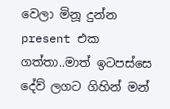වෙලා මිනූ දුන්න present එක ගත්තා..මාත් ඉටපස්සෙ දේව් ලගට ගිහින් මන්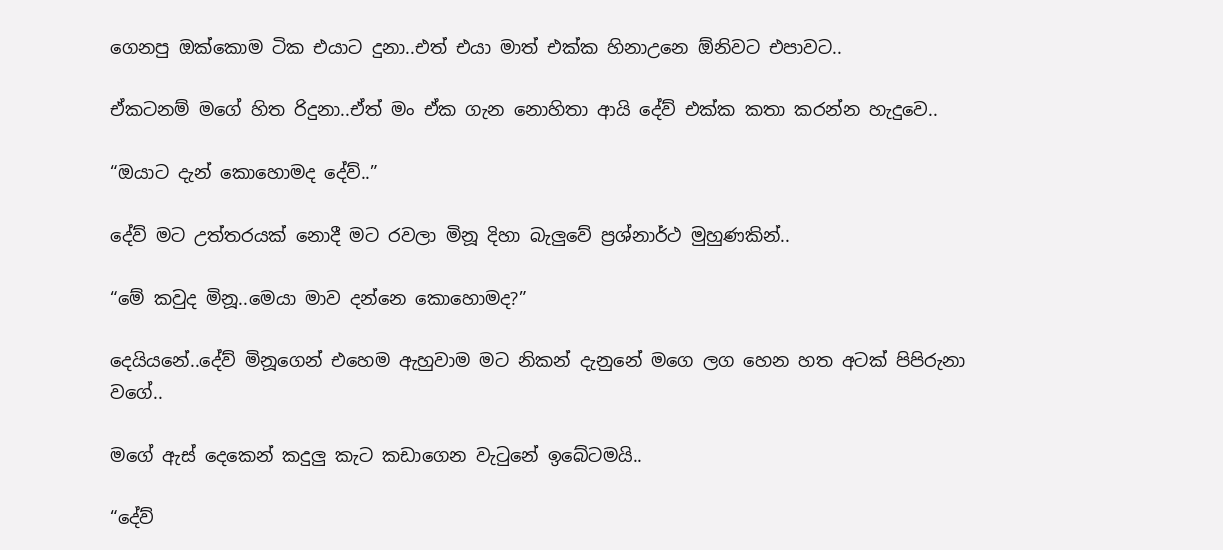ගෙනපු ඔක්කොම ටික එයාට දුනා..එත් එයා මාත් එක්ක හිනාඋනෙ ඕනිවට එපාවට..

ඒකටනම් මගේ හිත රිදුනා..ඒත් මං ඒක ගැන නොහිතා ආයි දේව් එක්ක කතා කරන්න හැදුවෙ..

“ඔයාට දැන් කොහොමද දේව්..”

දේව් මට උත්තරයක් නොදී මට රවලා මිනූ දිහා බැලුවේ ප්‍රශ්නාර්ථ මුහුණකින්..

“මේ කවුද මිනූ..මෙයා මාව දන්නෙ කොහොමද?”

දෙයියනේ..දේව් මිනූගෙන් එහෙම ඇහුවාම මට නිකන් දැනුනේ මගෙ ලග හෙන හත අටක් පිපිරුනා වගේ..

මගේ ඇස් දෙකෙන් කදුලු කැට කඩාගෙන වැටුනේ ඉබේටමයි..

“දේව්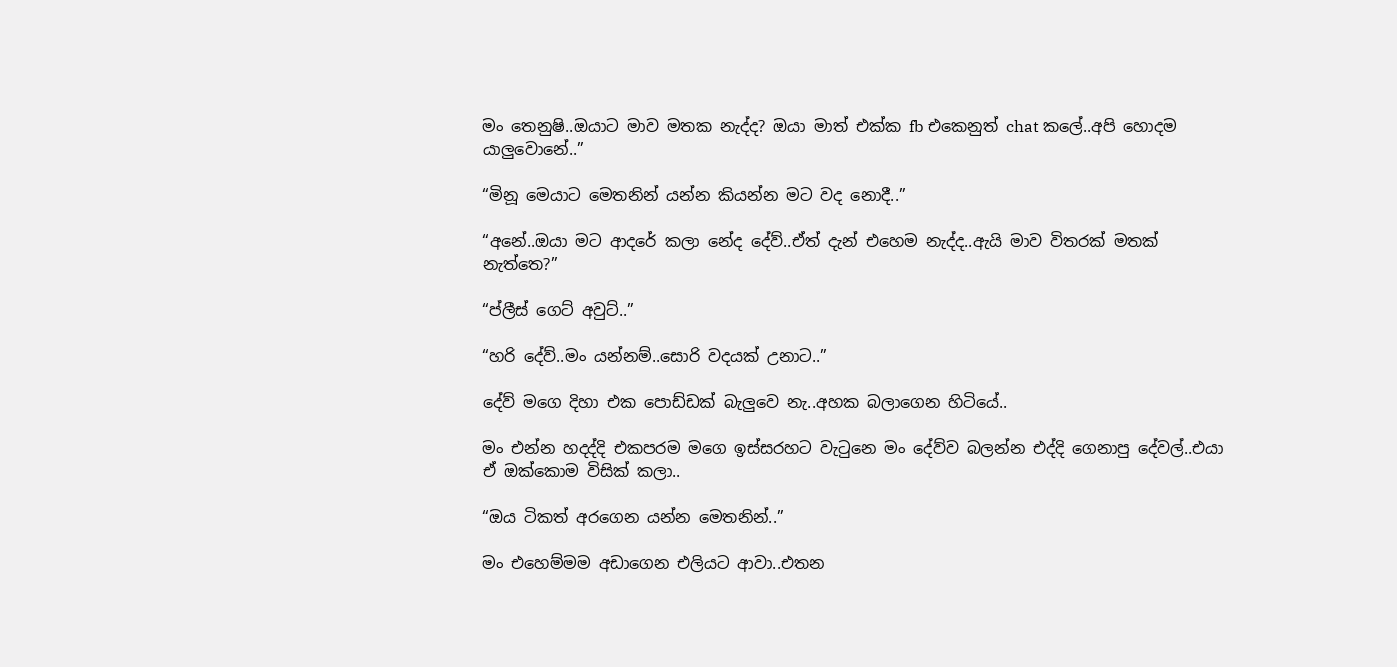මං තෙනුෂි..ඔයාට මාව මතක නැද්ද? ඔයා මාත් එක්ක fb එකෙනුත් chat කලේ..අපි හොදම යාලුවොනේ..”

“මිනූ මෙයාට මෙතනින් යන්න කියන්න මට වද නොදී..”

“අනේ..ඔයා මට ආදරේ කලා නේද දේව්..ඒත් දැන් එහෙම නැද්ද..ඇයි මාව විතරක් මතක් නැත්තෙ?”

“ප්ලීස් ගෙට් අවුට්..”

“හරි දේව්..මං යන්නම්..සොරි වදයක් උනාට..”

දේව් මගෙ දිහා එක පොඩ්ඩක් බැලුවෙ නැ..අහක බලාගෙන හිටියේ..

මං එන්න හදද්දි එකපරම මගෙ ඉස්සරහට වැටුනෙ මං දේව්ව බලන්න එද්දි ගෙනාපු දේවල්..එයා ඒ ඔක්කොම විසික් කලා..

“ඔය ටිකත් අරගෙන යන්න මෙතනින්..”

මං එහෙම්මම අඩාගෙන එලියට ආවා..එතන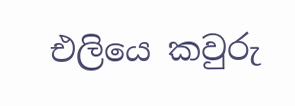එලියෙ කවුරු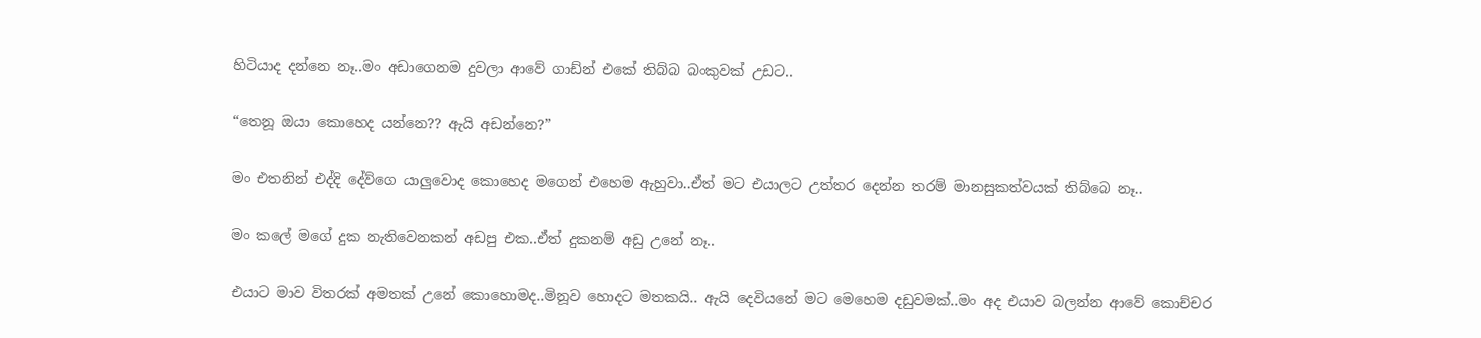හිටියාද දන්නෙ නෑ..මං අඩාගෙනම දුවලා ආවේ ගාඩ්න් එකේ තිබ්බ බංකුවක් උඩට..

“තෙනූ ඔයා කොහෙද යන්නෙ?? ඇයි අඩන්නෙ?”

මං එතනින් එද්දි දේව්ගෙ යාලුවොද කොහෙද මගෙන් එහෙම ඇහුවා..ඒත් මට එයාලට උත්තර දෙන්න තරම් මානසුකත්වයක් තිබ්බෙ නෑ..

මං කලේ මගේ දුක නැතිවෙනකන් අඩපු එක..ඒත් දුකනම් අඩු උනේ නෑ..

එයාට මාව විතරක් අමතක් උනේ කොහොමද..මිනූව හොදට මතකයි.. ඇයි දෙවියනේ මට මෙහෙම දඩුවමක්..මං අද එයාව බලන්න ආවේ කොච්චර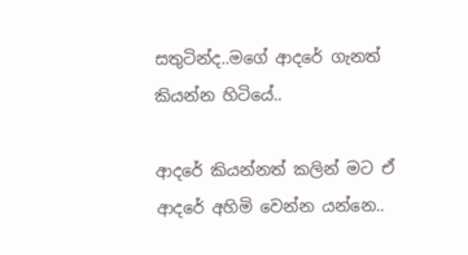සතුටින්ද..මගේ ආදරේ ගැනත් කියන්න හිටියේ..

ආදරේ කියන්නත් කලින් මට ඒ ආදරේ අහිමි වෙන්න යන්නෙ..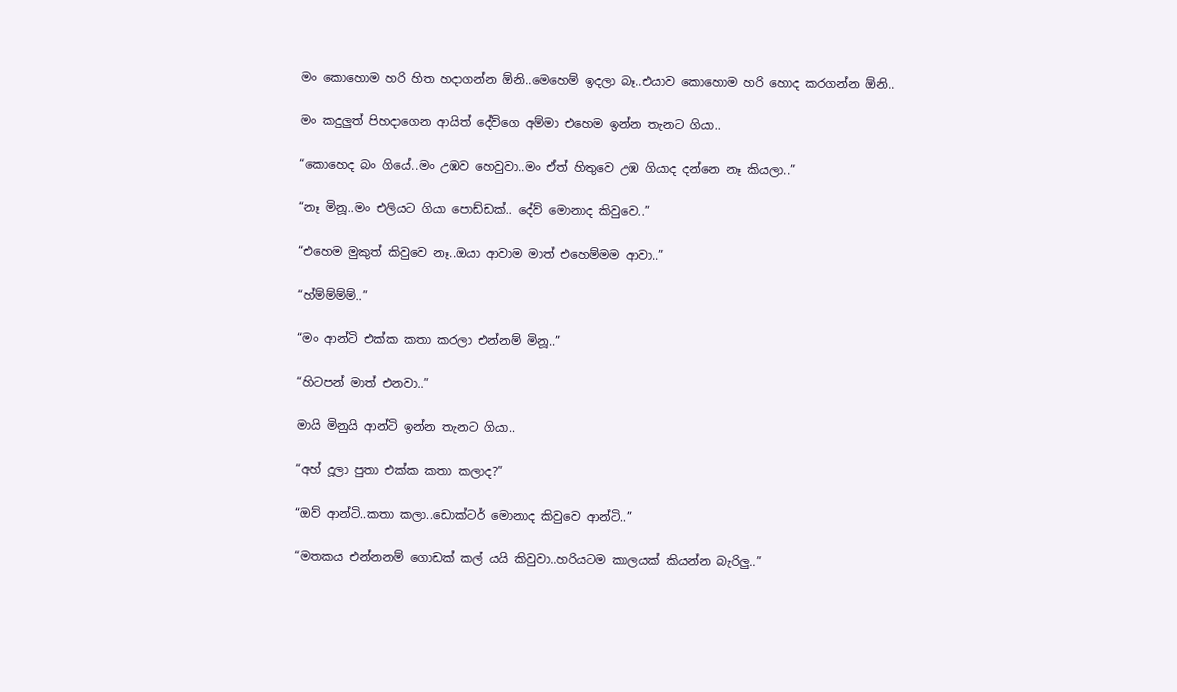මං කොහොම හරි හිත හදාගන්න ඕනි..මෙහෙම් ඉදලා බෑ..එයාව කොහොම හරි හොද කරගන්න ඕනි..

මං කදුලුත් පිහදාගෙන ආයිත් දේව්ගෙ අම්මා එහෙම ඉන්න තැනට ගියා..

“කොහෙද බං ගියේ..මං උඹව හෙවුවා..මං ඒත් හිතුවෙ උඹ ගියාද දන්නෙ නෑ කියලා..”

“නෑ මිනූ..මං එලියට ගියා පොඩ්ඩක්.. දේව් මොනාද කිවුවෙ..”

“එහෙම මුකුත් කිවුවෙ නෑ..ඔයා ආවාම මාත් එහෙම්මම ආවා..”

“හ්ම්ම්ම්ම්..”

“මං ආන්ටි එක්ක කතා කරලා එන්නම් මිනූ..”

“හිටපන් මාත් එනවා..”

මායි මිනුයි ආන්ටි ඉන්න තැනට ගියා..

“අහ් දූලා පුතා එක්ක කතා කලාද?”

“ඔව් ආන්ටි..කතා කලා..ඩොක්ටර් මොනාද කිවුවෙ ආන්ටි..”

“මතකය එන්නනම් ගොඩක් කල් යයි කිවුවා..හරියටම කාලයක් කියන්න බැරිලු..”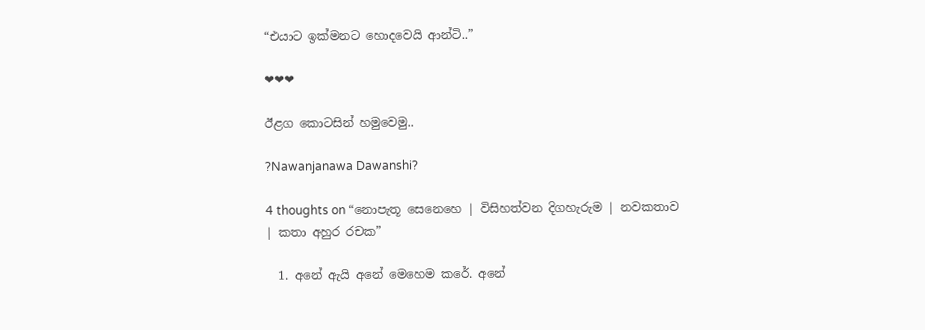“එයාට ඉක්මනට හොදවෙයි ආන්ටි..”

❤❤❤

ඊළග කොටසින් හමුවෙමු..

?Nawanjanawa Dawanshi?

4 thoughts on “නොපැතූ සෙනෙහෙ | විසිහත්වන දිගහැරුම | නවකතාව | කතා අහුර රචක”

  1. අනේ ඇයි අනේ මෙහෙම කරේ. අනේ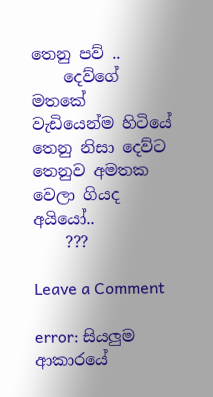තෙනු පව් ..
    දෙව්ගේ මතකේ වැඩියෙන්ම හිටියේ තෙනු නිසා දෙව්ට තෙනුව අමතක වෙලා ගියද අයියෝ..
    ???

Leave a Comment

error: සියලුම ආකාරයේ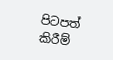පිටපත් කිරීම්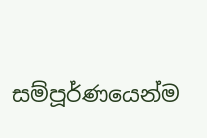සම්පූර්ණයෙන්ම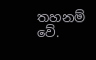තහනම් වේ.